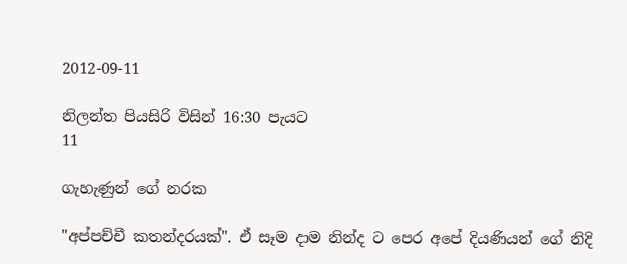2012-09-11

නිලන්ත පියසිරි විසින් 16:30 පැයට
11

ගැහැණුන් ගේ නරක

"අප්පච්චී කතන්දරයක්". ඒ සෑම දාම නින්ද ට පෙර අපේ දියණියන් ගේ නිදි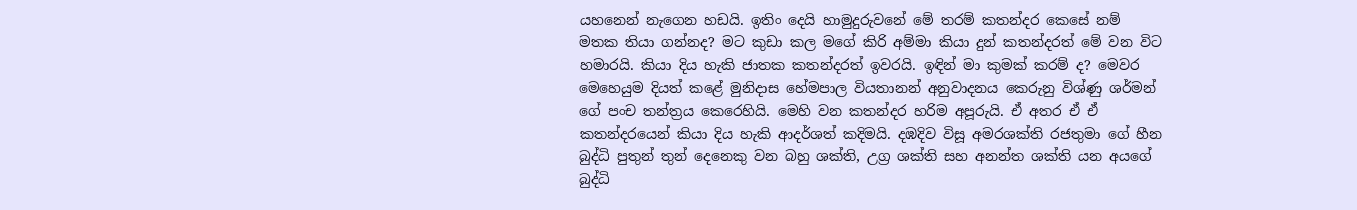යහනෙන් නැගෙන හඩයි. ඉතිං දෙයි හාමුදුරුවනේ මේ තරම් කතන්දර කෙසේ නම් මතක තියා ගන්නද? මට කුඩා කල මගේ කිරි අම්මා කියා දුන් කතන්දරත් මේ වන විට හමාරයි. කියා දිය හැකි ජාතක කතන්දරත් ඉවරයි. ඉඳින් මා කුමක් කරම් ද? මෙවර මෙහෙයුම දියත් කළේ මුනිදාස හේමපාල වියතානන් අනුවාදනය කෙරුනු විශ්ණු ශර්මන් ගේ පංච තන්ත්‍රය කෙරෙහියි. මෙහි වන කතන්දර හරිම අපූරුයි. ඒ අතර ඒ ඒ කතන්දරයෙන් කියා දිය හැකි ආදර්ශත් කදිමයි. දඹදිව විසූ අමරශක්ති රජතුමා ගේ හීන බුද්ධි පුතුන් තුන් දෙනෙකු වන බහු ශක්ති, උග්‍ර ශක්ති සහ අනන්ත ශක්ති යන අයගේ බුද්ධි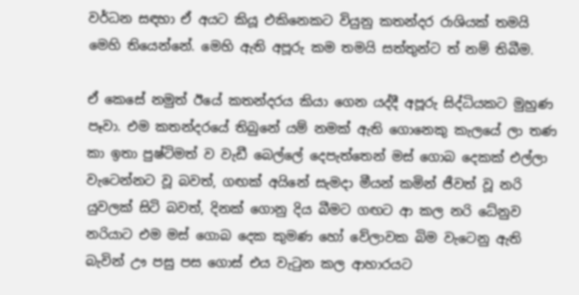වර්ධන සඳහා ඒ අයට කියූ එකිනෙකට වියුනු කතන්දර රාශියක් තමයි මෙහි තියෙන්නේ. මෙහි ඇති අපූරු කම තමයි සත්තුන්ට ත් නම් තිබීම.

ඒ කෙසේ නමුත් ඊයේ කතන්දරය කියා ගෙන යද්දී අපූරු සිද්ධියකට මුහුණ පෑවා. එම කතන්දරයේ තිබුනේ යම් නමක් ඇති ගොනෙකු කැලයේ ලා තණ කා ඉතා පුෂ්ටිමත් ව වැඩී බෙල්ලේ දෙපැත්තෙන් මස් ගොබ දෙකක් එල්ලා වැටෙන්නට වූ බවත්, ගඟක් අයිනේ සැමදා මීයන් කමින් ජීවත් වූ නරි යුවලක් සිටි බවත්, දිනක් ගොනු දිය බීමට ගඟට ආ කල නරි ධේනුව නරියාට එම මස් ගොබ දෙක කුමණ හෝ වේලාවක බිම වැටෙනු ඇති බැවින් ඌ පසු පස ගොස් එය වැටුන කල ආහාරයට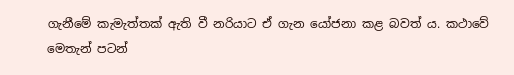ගැනීමේ කැමැත්තක් ඇති වී නරියාට ඒ ගැන යෝජනා කළ බවත් ය. කථාවේ මෙතැන් පටන්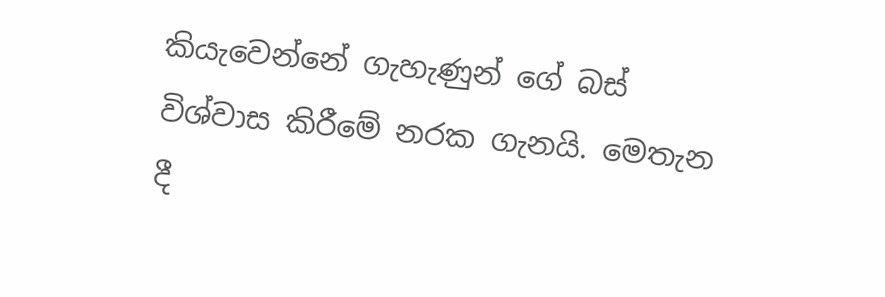කියැවෙන්නේ ගැහැණුන් ගේ බස් විශ්වාස කිරීමේ නරක ගැනයි. මෙතැන දී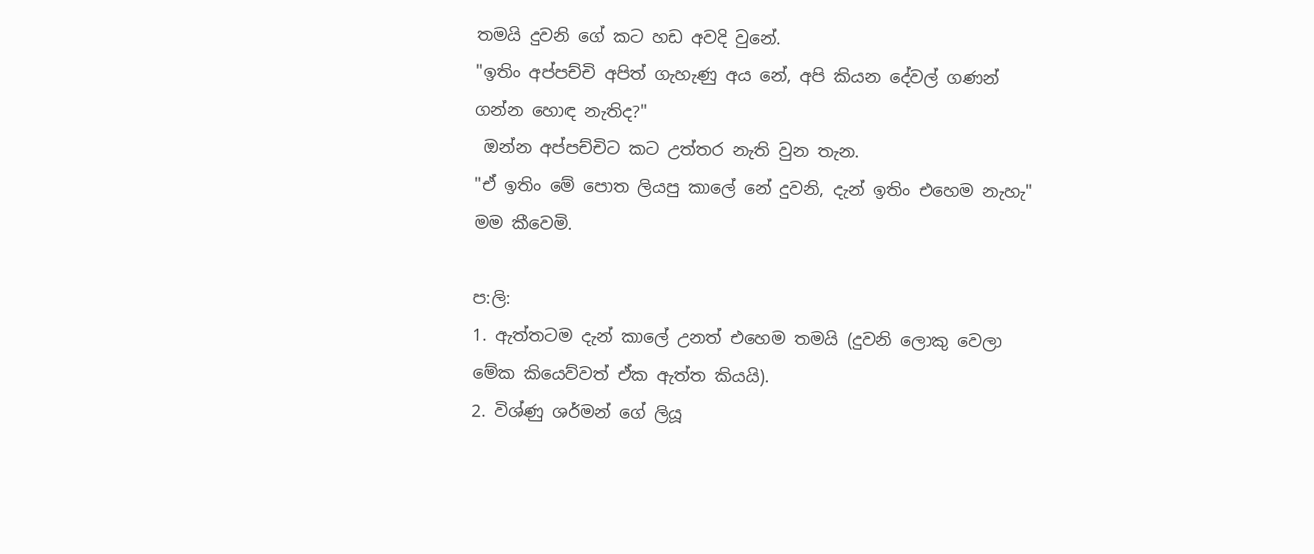තමයි දුවනි ගේ කට හඩ අවදි වුනේ.
"ඉතිං අප්පච්චි අපිත් ගැහැණු අය නේ, අපි කියන දේවල් ගණන් ගන්න හොඳ නැතිද?"
 ඔන්න අප්පච්චිට කට උත්තර නැති වුන තැන.
"ඒ ඉතිං මේ පොත ලියපු කාලේ නේ දුවනි, දැන් ඉතිං එහෙම නැහැ" මම කීවෙමි.

ප:ලි:
1. ඇත්තටම දැන් කාලේ උනත් එහෙම තමයි (දුවනි ලොකු වෙලා මේක කියෙව්වත් ඒක ඇත්ත කියයි).
2. විශ්ණු ශර්මන් ගේ ලියූ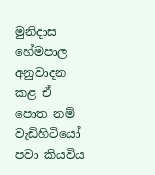මුනිදාස හේමපාල අනුවාදන කළ ඒ පොත නම් වැඩිහිටියෝ පවා කියවිය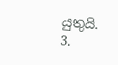යුතුයි.
3.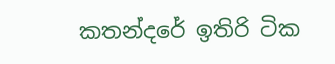කතන්දරේ ඉතිරි ටික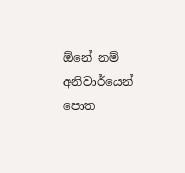ඕනේ නම් අනිවාර්යෙන් පොත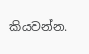කියවන්න.